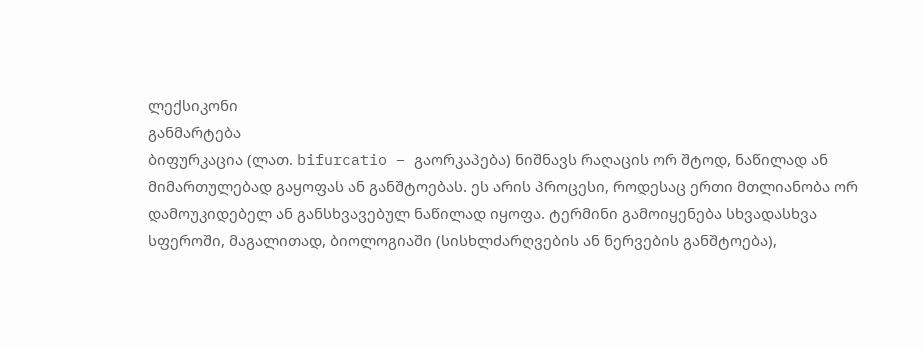ლექსიკონი
განმარტება
ბიფურკაცია (ლათ. bifurcatio – გაორკაპება) ნიშნავს რაღაცის ორ შტოდ, ნაწილად ან მიმართულებად გაყოფას ან განშტოებას. ეს არის პროცესი, როდესაც ერთი მთლიანობა ორ დამოუკიდებელ ან განსხვავებულ ნაწილად იყოფა. ტერმინი გამოიყენება სხვადასხვა სფეროში, მაგალითად, ბიოლოგიაში (სისხლძარღვების ან ნერვების განშტოება),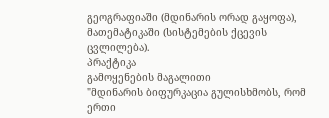გეოგრაფიაში (მდინარის ორად გაყოფა), მათემატიკაში (სისტემების ქცევის ცვლილება).
პრაქტიკა
გამოყენების მაგალითი
"მდინარის ბიფურკაცია გულისხმობს, რომ ერთი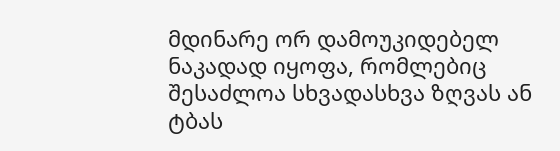მდინარე ორ დამოუკიდებელ ნაკადად იყოფა, რომლებიც შესაძლოა სხვადასხვა ზღვას ან ტბას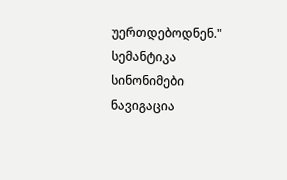უერთდებოდნენ."
სემანტიკა
სინონიმები
ნავიგაცია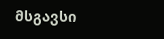მსგავსი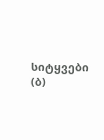სიტყვები (ბ)